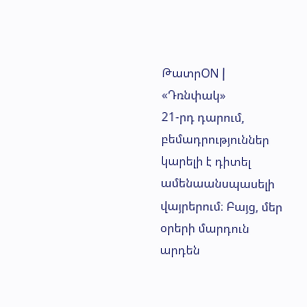ԹատրON | «Դռնփակ»
21-րդ դարում, բեմադրություններ կարելի է դիտել ամենաանսպասելի վայրերում։ Բայց, մեր օրերի մարդուն արդեն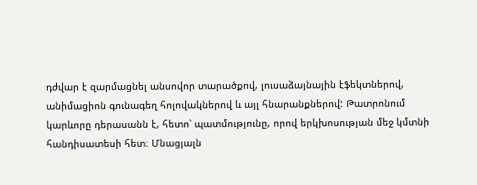դժվար է զարմացնել անսովոր տարածքով, լուսաձայնային էֆեկտներով, անիմացիոն գունագեղ հոլովակներով և այլ հնարանքներով: Թատրոնում կարևորը դերասանն է, հետո՝ պատմությունը, որով երկխոսության մեջ կմտնի հանդիսատեսի հետ։ Մնացյալն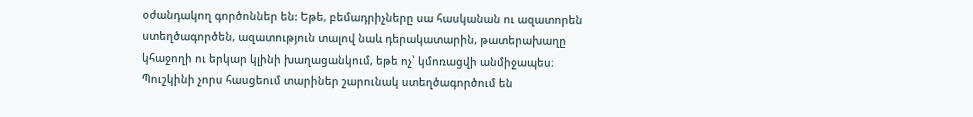օժանդակող գործոններ են: Եթե, բեմադրիչները սա հասկանան ու ազատորեն ստեղծագործեն, ազատություն տալով նաև դերակատարին, թատերախաղը կհաջողի ու երկար կլինի խաղացանկում, եթե ոչ՝ կմոռացվի անմիջապես։
Պուշկինի չորս հասցեում տարիներ շարունակ ստեղծագործում են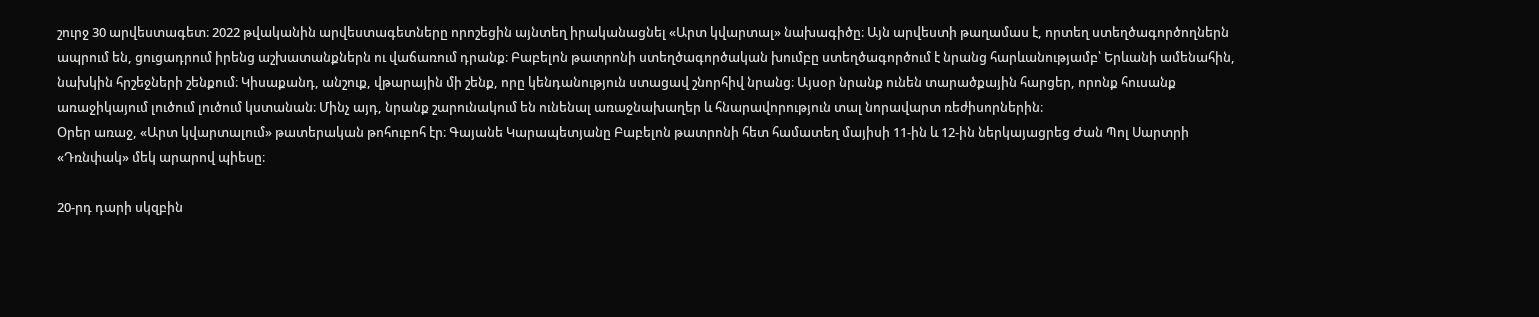շուրջ 30 արվեստագետ։ 2022 թվականին արվեստագետները որոշեցին այնտեղ իրականացնել «Արտ կվարտալ» նախագիծը։ Այն արվեստի թաղամաս է, որտեղ ստեղծագործողներն ապրում են, ցուցադրում իրենց աշխատանքներն ու վաճառում դրանք։ Բաբելոն թատրոնի ստեղծագործական խումբը ստեղծագործում է նրանց հարևանությամբ՝ Երևանի ամենահին, նախկին հրշեջների շենքում։ Կիսաքանդ, անշուք, վթարային մի շենք, որը կենդանություն ստացավ շնորհիվ նրանց։ Այսօր նրանք ունեն տարածքային հարցեր, որոնք հուսանք առաջիկայում լուծում լուծում կստանան։ Մինչ այդ, նրանք շարունակում են ունենալ առաջնախաղեր և հնարավորություն տալ նորավարտ ռեժիսորներին։
Օրեր առաջ, «Արտ կվարտալում» թատերական թոհուբոհ էր։ Գայանե Կարապետյանը Բաբելոն թատրոնի հետ համատեղ մայիսի 11-ին և 12-ին ներկայացրեց Ժան Պոլ Սարտրի «Դռնփակ» մեկ արարով պիեսը։

20-րդ դարի սկզբին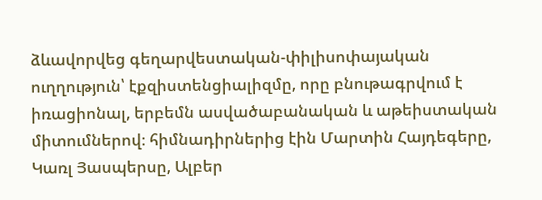ձևավորվեց գեղարվեստական-փիլիսոփայական ուղղություն՝ էքզիստենցիալիզմը, որը բնութագրվում է իռացիոնալ, երբեմն ասվածաբանական և աթեիստական միտումներով։ հիմնադիրներից էին Մարտին Հայդեգերը, Կառլ Յասպերսը, Ալբեր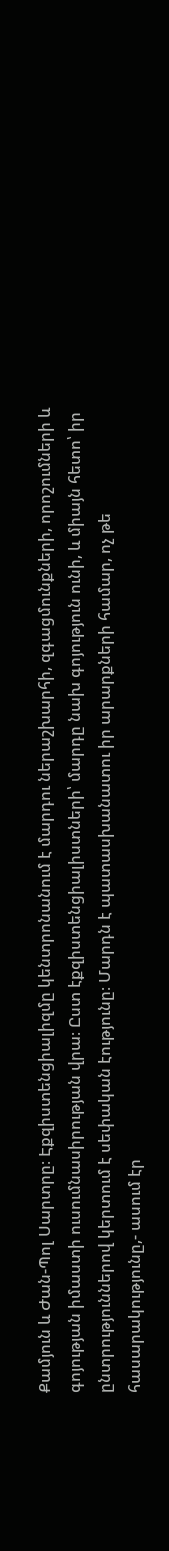Քամյուն և Ժան-Պոլ Սարտրը։ Էքզիստենցիալիզմը կենտրոնանում է մարդու ներաշխարհի, զգացմունքների, որոշումների և գոյության իմաստի ուսումնասիրության վրա։ Ըստ էքզիստենցիալիստների՝ մարդը նախ գոյություն ունի, և միայն հետո՝ իր ընտրություններով կերտում է սեփական էությունը։ Մարդն է պատասխանատու իր արարքների համար, ոչ թե հասարակությունը,- ասում էր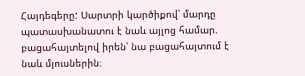Հայդեգերը: Սարտրի կարծիքով՝ մարդը պատասխանատու է նաև այլոց համար. բացահայտելով իրեն՝ նա բացահայտում է նաև մյուսներին։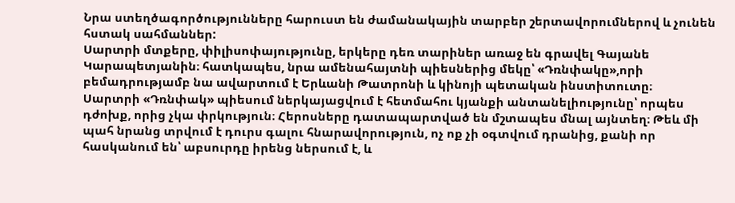Նրա ստեղծագործությունները հարուստ են ժամանակային տարբեր շերտավորումներով և չունեն հստակ սահմաններ:
Սարտրի մտքերը, փիլիսոփայությունը, երկերը դեռ տարիներ առաջ են գրավել Գայանե Կարապետյանին։ հատկապես, նրա ամենահայտնի պիեսներից մեկը՝ «Դռնփակը»,որի բեմադրությամբ նա ավարտում է Երևանի Թատրոնի և կինոյի պետական ինստիտուտը։
Սարտրի «Դռնփակ» պիեսում ներկայացվում է հետմահու կյանքի անտանելիությունը՝ որպես դժոխք, որից չկա փրկություն։ Հերոսները դատապարտված են մշտապես մնալ այնտեղ։ Թեև մի պահ նրանց տրվում է դուրս գալու հնարավորություն, ոչ ոք չի օգտվում դրանից, քանի որ հասկանում են՝ աբսուրդը իրենց ներսում է, և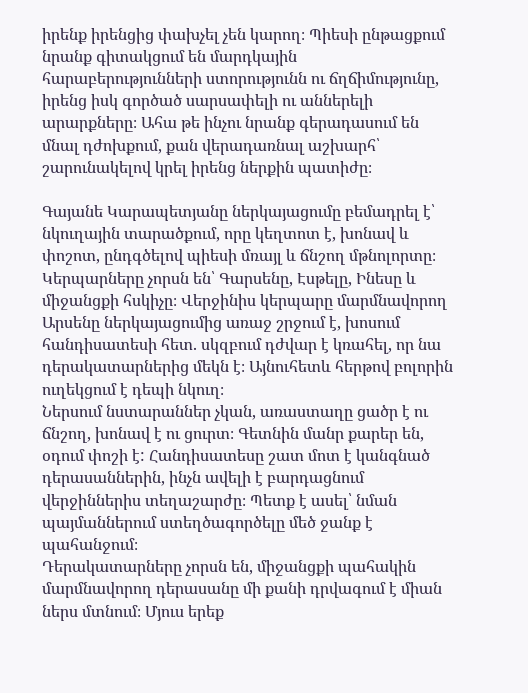իրենք իրենցից փախչել չեն կարող։ Պիեսի ընթացքում նրանք գիտակցում են մարդկային հարաբերությունների ստորությունն ու ճղճիմությունը, իրենց իսկ գործած սարսափելի ու աններելի արարքները։ Ահա թե ինչու նրանք գերադասում են մնալ դժոխքում, քան վերադառնալ աշխարհ՝ շարունակելով կրել իրենց ներքին պատիժը։

Գայանե Կարապետյանը ներկայացումը բեմադրել է՝ նկուղային տարածքում, որը կեղտոտ է, խոնավ և փոշոտ, ընդգծելով պիեսի մռայլ և ճնշող մթնոլորտը։ Կերպարները չորսն են՝ Գարսենը, Էսթելը, Ինեսը և միջանցքի հսկիչը։ Վերջինիս կերպարը մարմնավորող Արսենը ներկայացումից առաջ շրջում է, խոսում հանդիսատեսի հետ. սկզբում դժվար է կռահել, որ նա դերակատարներից մեկն է։ Այնուհետև հերթով բոլորին ուղեկցում է դեպի նկուղ։
Ներսում նստարաններ չկան, առաստաղը ցածր է ու ճնշող, խոնավ է ու ցուրտ։ Գետնին մանր քարեր են, օդում փոշի է: Հանդիսատեսը շատ մոտ է կանգնած դերասաններին, ինչն ավելի է բարդացնում վերջիններիս տեղաշարժը։ Պետք է ասել՝ նման պայմաններում ստեղծագործելը մեծ ջանք է պահանջում։
Դերակատարները չորսն են, միջանցքի պահակին մարմնավորող դերասանը մի քանի դրվագում է միան ներս մտնում։ Մյուս երեք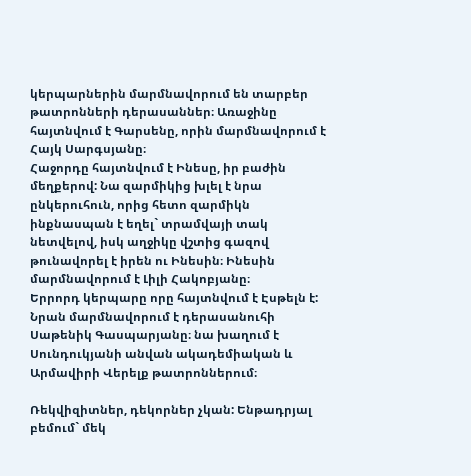կերպարներին մարմնավորում են տարբեր թատրոնների դերասաններ։ Առաջինը հայտնվում է Գարսենը, որին մարմնավորում է Հայկ Սարգսյանը։
Հաջորդը հայտնվում է Ինեսը, իր բաժին մեղքերով: Նա զարմիկից խլել է նրա ընկերուհուն, որից հետո զարմիկն ինքնասպան է եղել` տրամվայի տակ նետվելով, իսկ աղջիկը վշտից գազով թունավորել է իրեն ու Ինեսին։ Ինեսին մարմնավորում է Լիլի Հակոբյանը։
Երրորդ կերպարը որը հայտնվում է Էսթելն է: Նրան մարմնավորում է դերասանուհի Սաթենիկ Գասպարյանը։ նա խաղում է Սունդուկյանի անվան ակադեմիական և Արմավիրի Վերելք թատրոններում։

Ռեկվիզիտներ, դեկորներ չկան: Ենթադրյալ բեմում` մեկ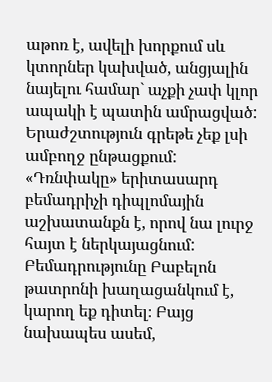աթոռ է, ավելի խորքում սև կտորներ կախված, անցյալին նայելու համար` աչքի չափ կլոր ապակի է պատին ամրացված: Երաժշտություն գրեթե չեք լսի ամբողջ ընթացքում:
«Դռնփակը» երիտասարդ բեմադրիչի դիպլոմային աշխատանքն է, որով նա լուրջ հայտ է ներկայացնում: Բեմադրությունը Բաբելոն թատրոնի խաղացանկում է, կարող եք դիտել։ Բայց նախապես ասեմ,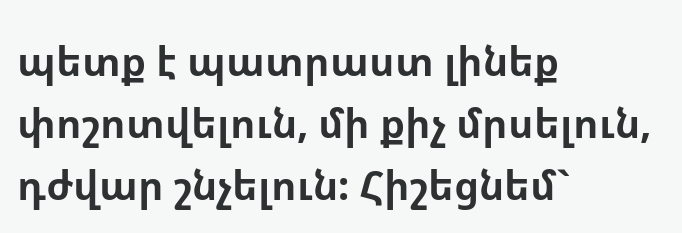պետք է պատրաստ լինեք փոշոտվելուն, մի քիչ մրսելուն, դժվար շնչելուն: Հիշեցնեմ`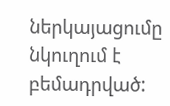ներկայացումը նկուղում է բեմադրված: